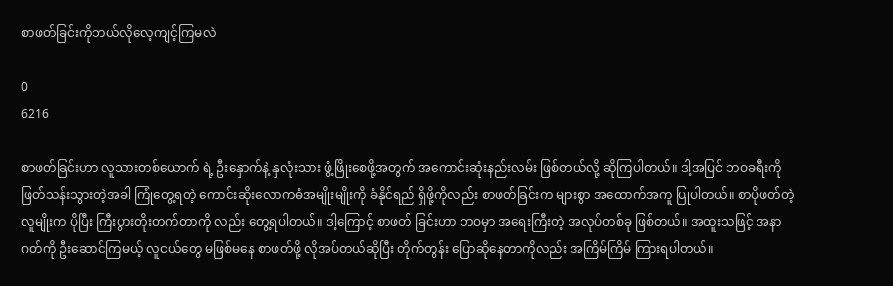စာဖတ်ခြင်းကိုဘယ်လိုလေ့ကျင့်ကြမလဲ

0
6216

စာဖတ်ခြင်းဟာ လူသားတစ်ယောက် ရဲ့ ဦးနှောက်နဲ့ နှလုံးသား ဖွံ့ဖြိုးစေဖို့အတွက် အကောင်းဆုံးနည်းလမ်း ဖြစ်တယ်လို့ ဆိုကြပါတယ်။ ဒါ့အပြင် ဘဝခရီးကို ဖြတ်သန်းသွားတဲ့အခါ ကြုံတွေ့ရတဲ့ ကောင်းဆိုးလောကဓံအမျိုးမျိုးကို ခံနိုင်ရည် ရှိဖို့ကိုလည်း စာဖတ်ခြင်းက များစွာ အထောက်အကူ ပြုပါတယ်။ စာပိုဖတ်တဲ့ လူမျိုးက ပိုပြီး ကြီးပွားတိုးတက်တာကို လည်း တွေ့ရပါတယ်။ ဒါ့ကြောင့် စာဖတ် ခြင်းဟာ ဘဝမှာ အရေးကြီးတဲ့ အလုပ်တစ်ခု ဖြစ်တယ်။ အထူးသဖြင့် အနာဂတ်ကို ဦးဆောင်ကြမယ့် လူငယ်တွေ မဖြစ်မနေ စာဖတ်ဖို့ လိုအပ်တယ်ဆိုပြီး တိုက်တွန်း ပြောဆိုနေတာကိုလည်း အကြိမ်ကြိမ် ကြားရပါတယ်။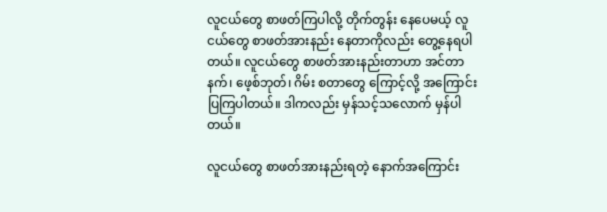လူငယ်တွေ စာဖတ်ကြပါလို့ တိုက်တွန်း နေပေမယ့် လူငယ်တွေ စာဖတ်အားနည်း နေတာကိုလည်း တွေ့နေရပါတယ်။ လူငယ်တွေ စာဖတ်အားနည်းတာဟာ အင်တာနက်၊ ဖေ့စ်ဘုတ်၊ ဂိမ်း စတာတွေ ကြောင့်လို့ အကြောင်းပြကြပါတယ်။ ဒါကလည်း မှန်သင့်သလောက် မှန်ပါ တယ်။

လူငယ်တွေ စာဖတ်အားနည်းရတဲ့ နောက်အကြောင်း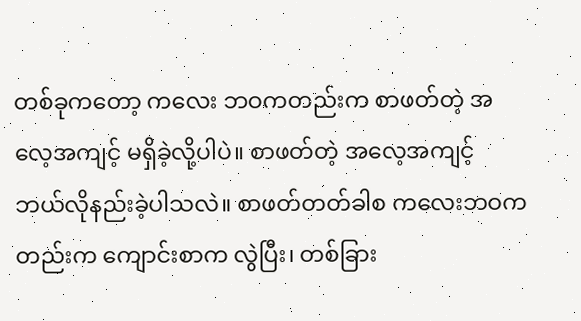တစ်ခုကတော့ ကလေး ဘဝကတည်းက စာဖတ်တဲ့ အလေ့အကျင့် မရှိခဲ့လို့ပါပဲ။ စာဖတ်တဲ့ အလေ့အကျင့် ဘယ်လိုနည်းခဲ့ပါသလဲ။ စာဖတ်တတ်ခါစ ကလေးဘဝကတည်းက ကျောင်းစာက လွဲပြီး၊ တစ်ခြား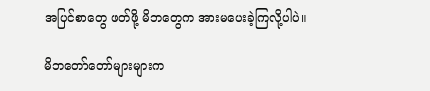အပြင်စာတွေ ဖတ်ဖို့ မိဘတွေက အားမပေးခဲ့ကြလို့ပါပဲ။

မိဘတော်တော်များများက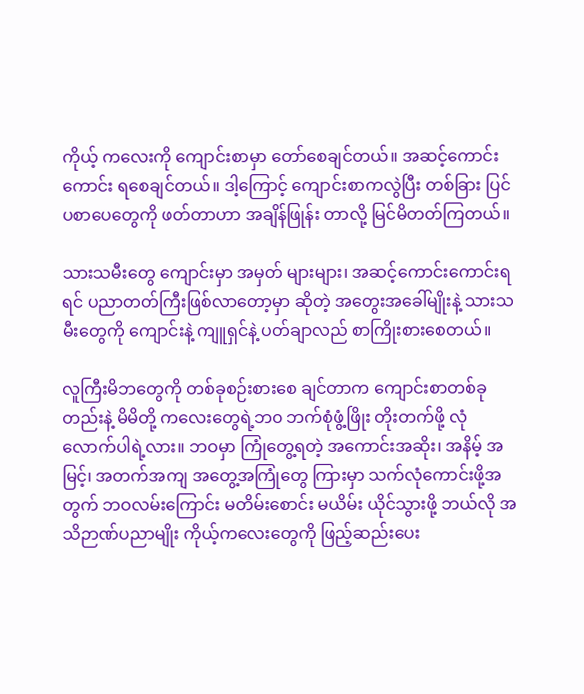ကိုယ့် ကလေးကို ကျောင်းစာမှာ တော်စေချင်တယ်။ အဆင့်ကောင်းကောင်း ရစေချင်တယ်။ ဒါ့ကြောင့် ကျောင်းစာကလွဲပြီး တစ်ခြား ပြင်ပစာပေတွေကို ဖတ်တာဟာ အချိန်ဖြုန်း တာလို့ မြင်မိတတ်ကြတယ်။

သားသမီးတွေ ကျောင်းမှာ အမှတ် များများ၊ အဆင့်ကောင်းကောင်းရရင် ပညာတတ်ကြီးဖြစ်လာတော့မှာ ဆိုတဲ့ အတွေးအခေါ်မျိုးနဲ့ သားသမီးတွေကို ကျောင်းနဲ့ ကျူရှင်နဲ့ ပတ်ချာလည် စာကြိုးစားစေတယ်။

လူကြီးမိဘတွေကို တစ်ခုစဉ်းစားစေ ချင်တာက ကျောင်းစာတစ်ခုတည်းနဲ့ မိမိတို့ ကလေးတွေရဲ့ဘ၀ ဘက်စုံဖွံ့ဖြိုး တိုးတက်ဖို့ လုံလောက်ပါရဲ့လား။ ဘဝမှာ ကြုံတွေ့ရတဲ့ အကောင်းအဆိုး၊ အနိမ့် အမြင့်၊ အတက်အကျ အတွေ့အကြုံတွေ ကြားမှာ သက်လုံကောင်းဖို့အတွက် ဘဝလမ်းကြောင်း မတိမ်းစောင်း မယိမ်း ယိုင်သွားဖို့ ဘယ်လို အသိဉာဏ်ပညာမျိုး ကိုယ့်ကလေးတွေကို ဖြည့်ဆည်းပေး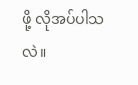ဖို့ လိုအပ်ပါသလဲ။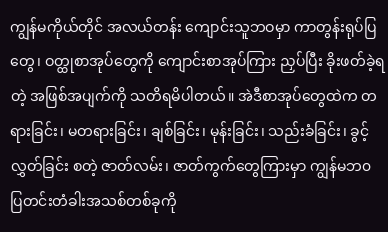ကျွန်မကိုယ်တိုင် အလယ်တန်း ကျောင်းသူဘဝမှာ ကာတွန်းရုပ်ပြတွေ၊ ဝတ္ထုစာအုပ်တွေကို ကျောင်းစာအုပ်ကြား ညှပ်ပြီး ခိုးဖတ်ခဲ့ရတဲ့ အဖြစ်အပျက်ကို သတိရမိပါတယ်။ အဲဒီစာအုပ်တွေထဲက တရားခြင်း၊ မတရားခြင်း၊ ချစ်ခြင်း၊ မုန်းခြင်း၊ သည်းခံခြင်း၊ ခွင့်လွှတ်ခြင်း စတဲ့ ဇာတ်လမ်း၊ ဇာတ်ကွက်တွေကြားမှာ ကျွန်မဘ၀ ပြတင်းတံခါးအသစ်တစ်ခုကို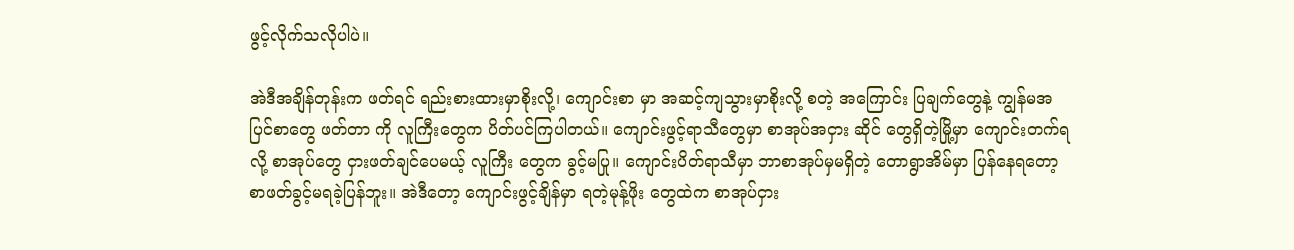ဖွင့်လိုက်သလိုပါပဲ။

အဲဒီအချိန်တုန်းက ဖတ်ရင် ရည်းစားထားမှာစိုးလို့၊ ကျောင်းစာ မှာ အဆင့်ကျသွားမှာစိုးလို့ စတဲ့ အကြောင်း ပြချက်တွေနဲ့ ကျွန်မအပြင်စာတွေ ဖတ်တာ ကို လူကြီးတွေက ပိတ်ပင်ကြပါတယ်။ ကျောင်းဖွင့်ရာသီတွေမှာ စာအုပ်အငှား ဆိုင် တွေရှိတဲ့မြို့မှာ ကျောင်းတက်ရလို့ စာအုပ်တွေ ငှားဖတ်ချင်ပေမယ့် လူကြီး တွေက ခွင့်မပြု။ ကျောင်းပိတ်ရာသီမှာ ဘာစာအုပ်မှမရှိတဲ့ တောရွာအိမ်မှာ ပြန်နေရတော့ စာဖတ်ခွင့်မရခဲ့ပြန်ဘူး။ အဲဒီတော့ ကျောင်းဖွင့်ချိန်မှာ ရတဲ့မုန့်ဖိုး တွေထဲက စာအုပ်ငှား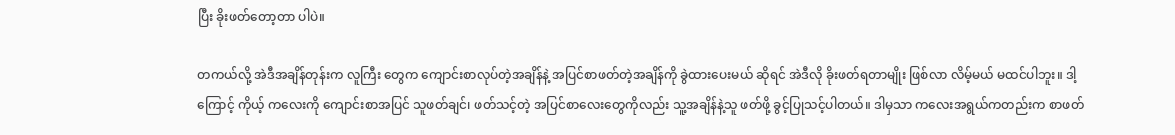ပြီး ခိုးဖတ်တော့တာ ပါပဲ။

တကယ်လို့ အဲဒီအချိန်တုန်းက လူကြီး တွေက ကျောင်းစာလုပ်တဲ့အချိန်နဲ့ အပြင်စာဖတ်တဲ့အချိန်ကို ခွဲထားပေးမယ် ဆိုရင် အဲဒီလို ခိုးဖတ်ရတာမျိုး ဖြစ်လာ လိမ့်မယ် မထင်ပါဘူး။ ဒါ့ကြောင့် ကိုယ့် ကလေးကို ကျောင်းစာအပြင် သူဖတ်ချင်၊ ဖတ်သင့်တဲ့ အပြင်စာလေးတွေကိုလည်း သူ့အချိန်နဲ့သူ ဖတ်ဖို့ ခွင့်ပြုသင့်ပါတယ်။ ဒါမှသာ ကလေးအရွယ်ကတည်းက စာဖတ်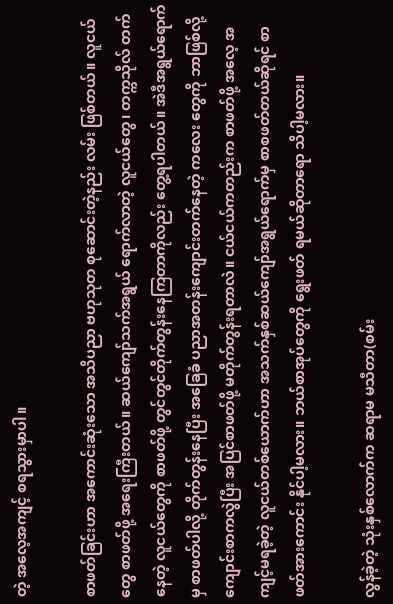တဲ့ အလေ့အကျင့် စရသွားမှာပါ။

စာဖတ်ခြင်းဟာ အကောင်းဆုံးသော အသိပညာ ဗဟုသုတ စုဆောင်းတဲ့နည်း လမ်း ဖြစ်တယ်။ လူငယ်တွေ စာဖတ်ဖို့ အရေးကြီးတယ်။ ဆယ်ကျော်သက်အရွယ် ရောက်လာတဲ့ လူငယ်တွေ၊ တက္ကသိုလ် တက်နေတဲ့ လူငယ်တွေကို စာဖတ်ဖို့ တွင်တွင်တိုက်တွန်းနေကြတာကိုလည်း တွေ့ရပါတယ်။ အဲဒီအရွယ်ရောက်မှ စာဖတ်ပါလို့ တိုက်တွန်းနေပြီး အခြေခံ ပညာအတန်းကျောင်းတက်နေတဲ့ ကလေး တွေကို ဘာဖြစ်လို့ ကျောင်းစာကလွဲပြီး အပြင်စာဖတ်ဖို့ မတိုက်တွန်းရတာလဲ။ ငယ်ငယ်ကတည်းက စာဖတ်ဖို့ အလေ့ အကျင့်မရခဲ့တဲ့ လူငယ်တစ်ယောက်ဟာ အသက်နှစ်ဆယ်ကျော်အရွယ်ရောက်မှ စာစဖတ်တယ်ဆိုရင် စာဖတ်အားကောင်း နိုင်ပါ့မလား။ ဘယ်စာအုပ်တွေကို ရွေးဖတ် ရမယ်ဆိုတာရော သိပါ့မလား။

လွန်ခဲ့တဲ့ သုံးနှစ်လောက်က ဆရာမ မသီတာ(စမ်း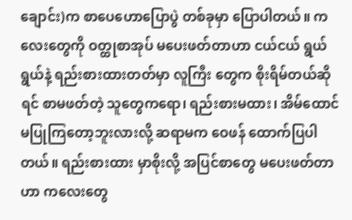ချောင်း)က စာပေဟောပြောပွဲ တစ်ခုမှာ ပြောပါတယ်။ ကလေးတွေကို ဝတ္ထုစာအုပ် မပေးဖတ်တာဟာ ငယ်ငယ် ရွယ်ရွယ်နဲ့ ရည်းစားထားတတ်မှာ လူကြီး တွေက စိုးရိမ်တယ်ဆိုရင် စာမဖတ်တဲ့ သူတွေကရော၊ ရည်းစားမထား၊ အိမ်ထောင် မပြုကြတော့ဘူးလားလို့ ဆရာမက ဝေဖန် ထောက်ပြပါတယ်။ ရည်းစားထား မှာစိုးလို့ အပြင်စာတွေ မပေးဖတ်တာဟာ ကလေးတွေ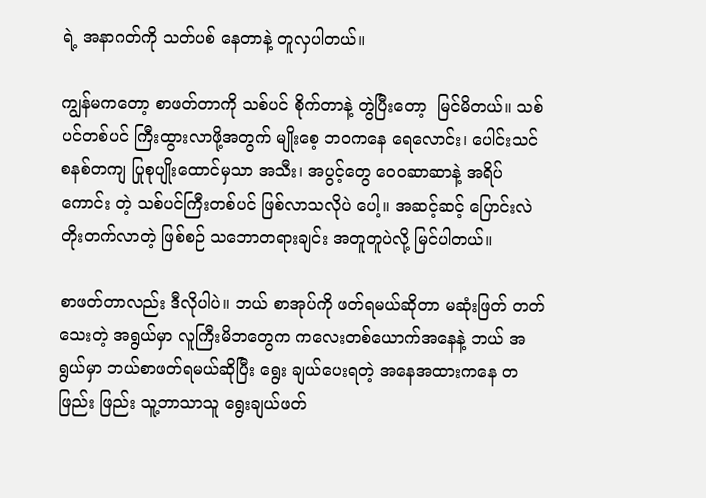ရဲ့ အနာဂတ်ကို သတ်ပစ် နေတာနဲ့ တူလှပါတယ်။

ကျွန်မကတော့ စာဖတ်တာကို သစ်ပင် စိုက်တာနဲ့ တွဲပြီးတော့  မြင်မိတယ်။ သစ်ပင်တစ်ပင် ကြီးထွားလာဖို့အတွက် မျိုးစေ့ ဘဝကနေ ရေလောင်း၊ ပေါင်းသင် စနစ်တကျ ပြုစုပျိုးထောင်မှသာ အသီး၊ အပွင့်တွေ ဝေ၀ဆာဆာနဲ့ အရိပ်ကောင်း တဲ့ သစ်ပင်ကြီးတစ်ပင် ဖြစ်လာသလိုပဲ ပေါ့။ အဆင့်ဆင့် ပြောင်းလဲတိုးတက်လာတဲ့ ဖြစ်စဉ် သဘောတရားချင်း အတူတူပဲလို့ မြင်ပါတယ်။

စာဖတ်တာလည်း ဒီလိုပါပဲ။ ဘယ် စာအုပ်ကို ဖတ်ရမယ်ဆိုတာ မဆုံးဖြတ် တတ်သေးတဲ့ အရွယ်မှာ လူကြီးမိဘတွေက ကလေးတစ်ယောက်အနေနဲ့ ဘယ် အရွယ်မှာ ဘယ်စာဖတ်ရမယ်ဆိုပြီး ရွေး ချယ်ပေးရတဲ့ အနေအထားကနေ တဖြည်း ဖြည်း သူ့ဘာသာသူ ရွေးချယ်ဖတ်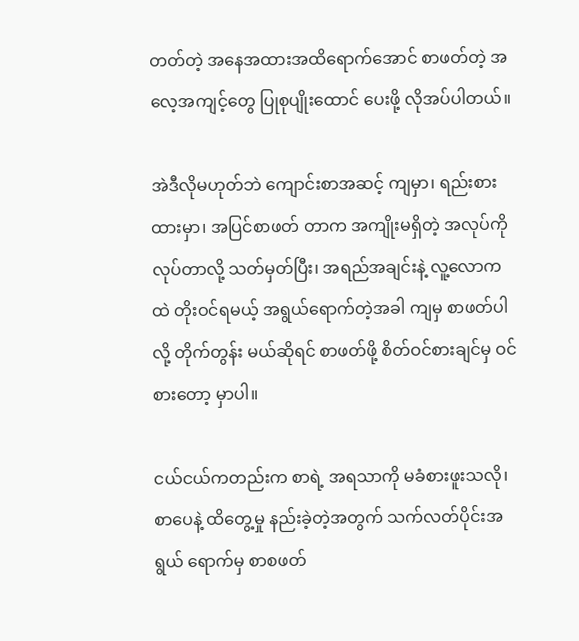တတ်တဲ့ အနေအထားအထိရောက်အောင် စာဖတ်တဲ့ အလေ့အကျင့်တွေ ပြုစုပျိုးထောင် ပေးဖို့ လိုအပ်ပါတယ်။

အဲဒီလိုမဟုတ်ဘဲ ကျောင်းစာအဆင့် ကျမှာ၊ ရည်းစားထားမှာ၊ အပြင်စာဖတ် တာက အကျိုးမရှိတဲ့ အလုပ်ကိုလုပ်တာလို့ သတ်မှတ်ပြီး၊ အရည်အချင်းနဲ့ လူ့လောက ထဲ တိုးဝင်ရမယ့် အရွယ်ရောက်တဲ့အခါ ကျမှ စာဖတ်ပါလို့ တိုက်တွန်း မယ်ဆိုရင် စာဖတ်ဖို့ စိတ်ဝင်စားချင်မှ ဝင်စားတော့ မှာပါ။

ငယ်ငယ်ကတည်းက စာရဲ့ အရသာကို မခံစားဖူးသလို၊ စာပေနဲ့ ထိတွေ့မှု နည်းခဲ့တဲ့အတွက် သက်လတ်ပိုင်းအရွယ် ရောက်မှ စာစဖတ်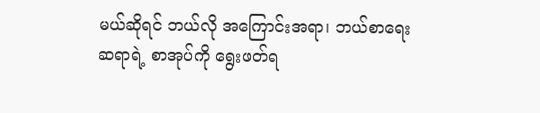မယ်ဆိုရင် ဘယ်လို အကြောင်းအရာ၊ ဘယ်စာရေးဆရာရဲ့ စာအုပ်ကို ရွေးဖတ်ရ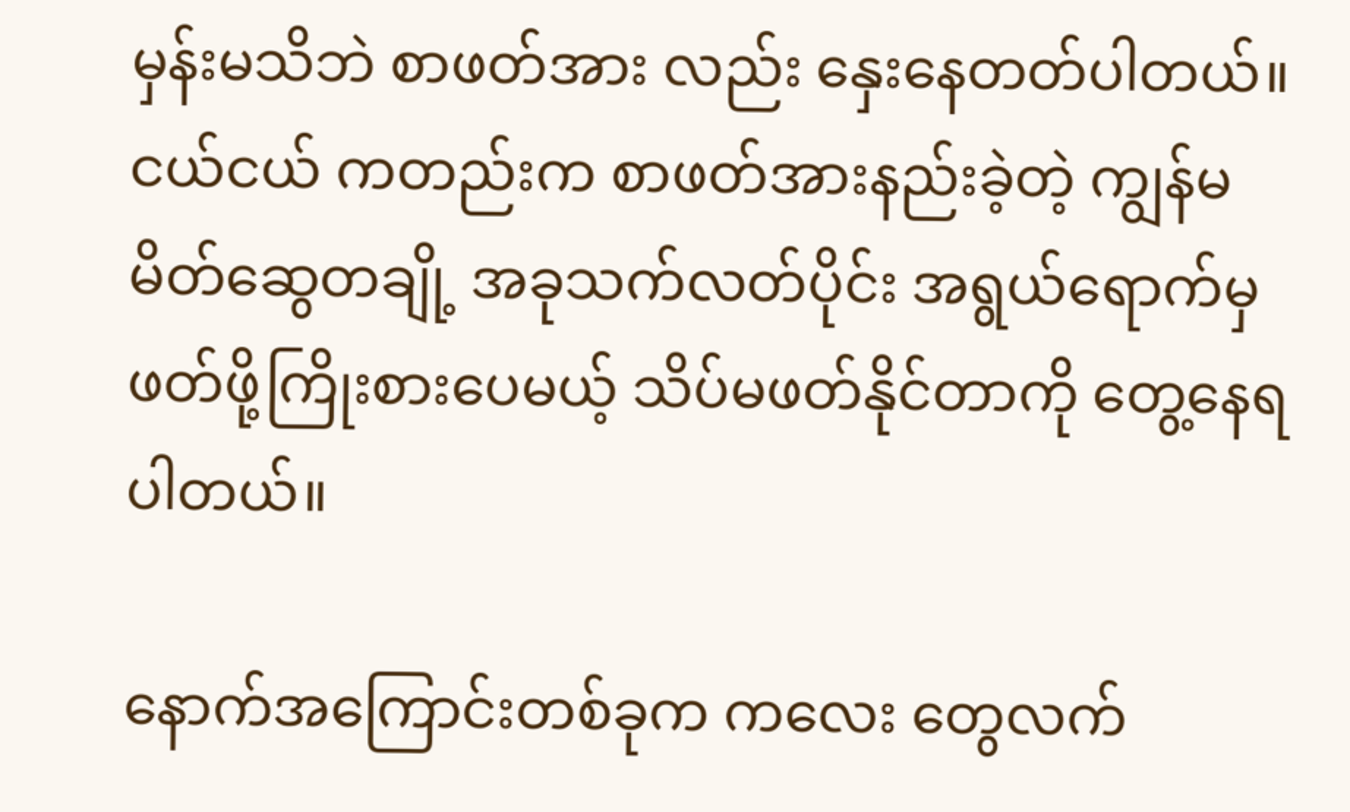မှန်းမသိဘဲ စာဖတ်အား လည်း နှေးနေတတ်ပါတယ်။ ငယ်ငယ် ကတည်းက စာဖတ်အားနည်းခဲ့တဲ့ ကျွန်မ မိတ်ဆွေတချို့ အခုသက်လတ်ပိုင်း အရွယ်ရောက်မှ ဖတ်ဖို့ကြိုးစားပေမယ့် သိပ်မဖတ်နိုင်တာကို တွေ့နေရပါတယ်။

နောက်အကြောင်းတစ်ခုက ကလေး တွေလက်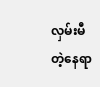လှမ်းမီတဲ့နေရာ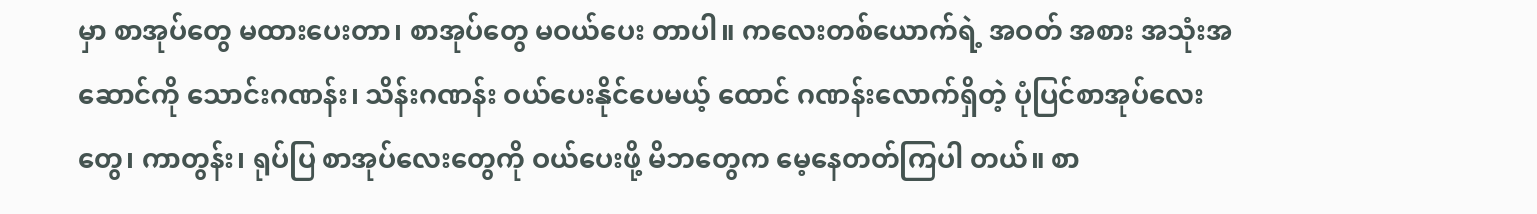မှာ စာအုပ်တွေ မထားပေးတာ၊ စာအုပ်တွေ မဝယ်ပေး တာပါ။ ကလေးတစ်ယောက်ရဲ့ အဝတ် အစား အသုံးအဆောင်ကို သောင်းဂဏန်း၊ သိန်းဂဏန်း ဝယ်ပေးနိုင်ပေမယ့် ထောင် ဂဏန်းလောက်ရှိတဲ့ ပုံပြင်စာအုပ်လေး တွေ၊ ကာတွန်း၊ ရုပ်ပြ စာအုပ်လေးတွေကို ဝယ်ပေးဖို့ မိဘတွေက မေ့နေတတ်ကြပါ တယ်။ စာ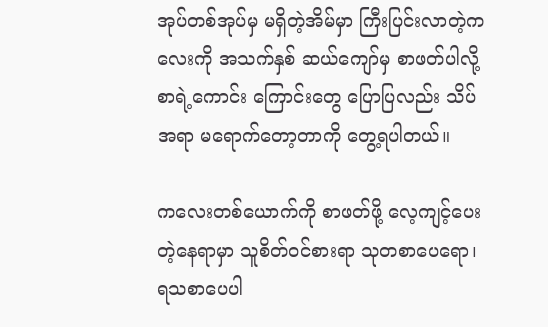အုပ်တစ်အုပ်မှ မရှိတဲ့အိမ်မှာ ကြီးပြင်းလာတဲ့ကလေးကို အသက်နှစ် ဆယ်ကျော်မှ စာဖတ်ပါလို့ စာရဲ့ကောင်း ကြောင်းတွေ ပြောပြလည်း သိပ်အရာ မရောက်တော့တာကို တွေ့ရပါတယ်။

ကလေးတစ်ယောက်ကို စာဖတ်ဖို့ လေ့ကျင့်ပေးတဲ့နေရာမှာ သူစိတ်ဝင်စားရာ သုတစာပေရော၊ ရသစာပေပါ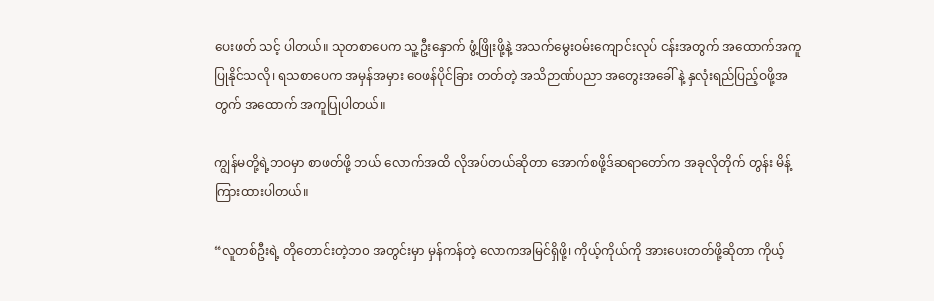ပေးဖတ် သင့် ပါတယ်။ သုတစာပေက သူ့ဦးနှောက် ဖွံ့ဖြိုးဖို့နဲ့ အသက်မွေးဝမ်းကျောင်းလုပ် ငန်းအတွက် အထောက်အကူပြုနိုင်သလို၊ ရသစာပေက အမှန်အမှား ဝေဖန်ပိုင်ခြား တတ်တဲ့ အသိဉာဏ်ပညာ အတွေးအခေါ် နဲ့ နှလုံးရည်ပြည့်ဝဖို့အတွက် အထောက် အကူပြုပါတယ်။

ကျွန်မတို့ရဲ့ဘဝမှာ စာဖတ်ဖို့ ဘယ် လောက်အထိ လိုအပ်တယ်ဆိုတာ အောက်စဖို့ဒ်ဆရာတော်က အခုလိုတိုက် တွန်း မိန့်ကြားထားပါတယ်။

“လူတစ်ဦးရဲ့ တိုတောင်းတဲ့ဘ၀ အတွင်းမှာ မှန်ကန်တဲ့ လောကအမြင်ရှိဖို့၊ ကိုယ့်ကိုယ်ကို အားပေးတတ်ဖို့ဆိုတာ ကိုယ့်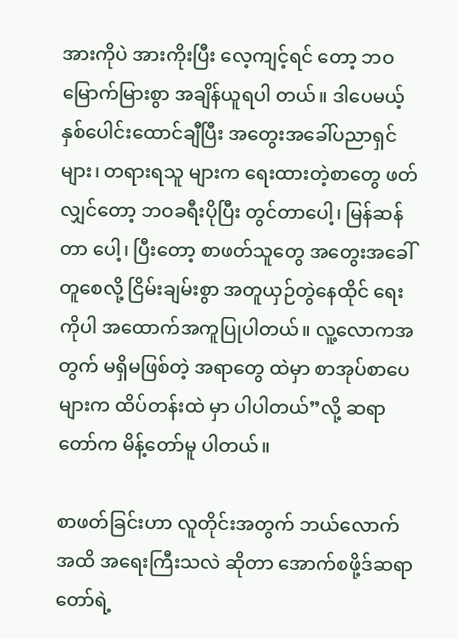အားကိုပဲ အားကိုးပြီး လေ့ကျင့်ရင် တော့ ဘဝမြောက်မြားစွာ အချိန်ယူရပါ တယ်။ ဒါပေမယ့် နှစ်ပေါင်းထောင်ချီပြီး အတွေးအခေါ်ပညာရှင်များ၊ တရားရသူ များက ရေးထားတဲ့စာတွေ ဖတ်လျှင်တော့ ဘဝခရီးပိုပြီး တွင်တာပေါ့၊ မြန်ဆန်တာ ပေါ့၊ ပြီးတော့ စာဖတ်သူတွေ အတွေးအခေါ် တူစေလို့ ငြိမ်းချမ်းစွာ အတူယှဉ်တွဲနေထိုင် ရေးကိုပါ အထောက်အကူပြုပါတယ်။ လူ့လောကအတွက် မရှိမဖြစ်တဲ့ အရာတွေ ထဲမှာ စာအုပ်စာပေများက ထိပ်တန်းထဲ မှာ ပါပါတယ်”လို့ ဆရာတော်က မိန့်တော်မူ ပါတယ်။

စာဖတ်ခြင်းဟာ လူတိုင်းအတွက် ဘယ်လောက်အထိ အရေးကြီးသလဲ ဆိုတာ အောက်စဖို့ဒ်ဆရာတော်ရဲ့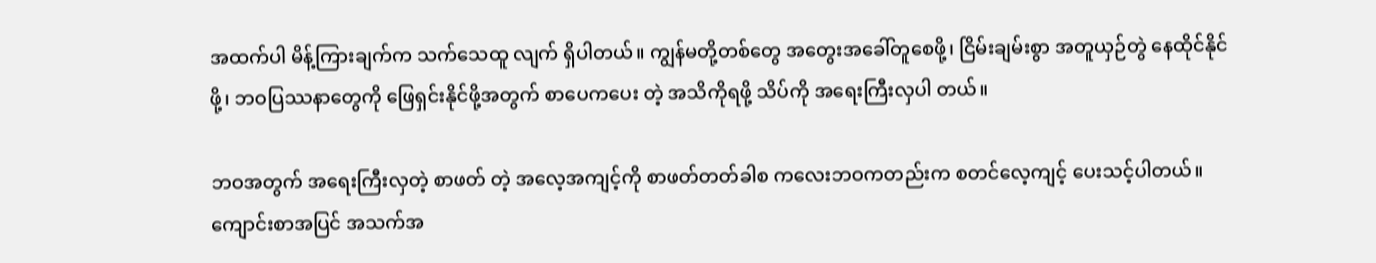အထက်ပါ မိန့်ကြားချက်က သက်သေထူ လျက် ရှိပါတယ်။ ကျွန်မတို့တစ်တွေ အတွေးအခေါ်တူစေဖို့၊ ငြိမ်းချမ်းစွာ အတူယှဉ်တွဲ နေထိုင်နိုင်ဖို့၊ ဘဝပြဿနာတွေကို ဖြေရှင်းနိုင်ဖို့အတွက် စာပေကပေး တဲ့ အသိကိုရဖို့ သိပ်ကို အရေးကြီးလှပါ တယ်။

ဘဝအတွက် အရေးကြီးလှတဲ့ စာဖတ် တဲ့ အလေ့အကျင့်ကို စာဖတ်တတ်ခါစ ကလေးဘဝကတည်းက စတင်လေ့ကျင့် ပေးသင့်ပါတယ်။ ကျောင်းစာအပြင် အသက်အ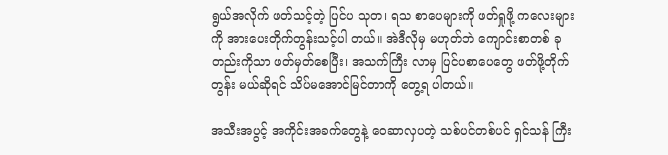ရွယ်အလိုက် ဖတ်သင့်တဲ့ ပြင်ပ သုတ၊ ရသ စာပေများကို ဖတ်ရှုဖို့ ကလေးများကို အားပေးတိုက်တွန်းသင့်ပါ တယ်။ အဲဒီလိုမှ မဟုတ်ဘဲ ကျောင်းစာတစ် ခုတည်းကိုသာ ဖတ်မှတ်စေပြီး၊ အသက်ကြီး လာမှ ပြင်ပစာပေတွေ ဖတ်ဖို့တိုက်တွန်း မယ်ဆိုရင် သိပ်မအောင်မြင်တာကို တွေ့ရ ပါတယ်။

အသီးအပွင့် အကိုင်းအခက်တွေနဲ့ ဝေဆာလှပတဲ့ သစ်ပင်တစ်ပင် ရှင်သန် ကြီး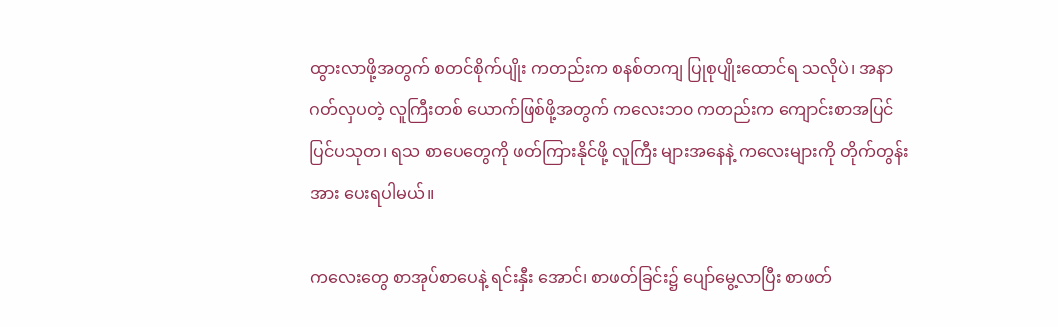ထွားလာဖို့အတွက် စတင်စိုက်ပျိုး ကတည်းက စနစ်တကျ ပြုစုပျိုးထောင်ရ သလိုပဲ၊ အနာဂတ်လှပတဲ့ လူကြီးတစ် ယောက်ဖြစ်ဖို့အတွက် ကလေးဘ၀ ကတည်းက ကျောင်းစာအပြင် ပြင်ပသုတ၊ ရသ စာပေတွေကို ဖတ်ကြားနိုင်ဖို့ လူကြီး များအနေနဲ့ ကလေးများကို တိုက်တွန်း အား ပေးရပါမယ်။

ကလေးတွေ စာအုပ်စာပေနဲ့ ရင်းနှီး အောင်၊ စာဖတ်ခြင်း၌ ပျော်မွေ့လာပြီး စာဖတ်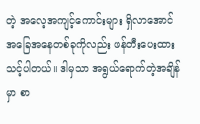တဲ့ အလေ့အကျင့်ကောင်းများ ရှိလာအောင် အခြေအနေတစ်ခုကိုလည်း ဖန်တီးပေးထားသင့်ပါတယ်။ ဒါမှသာ အရွယ်ရောက်တဲ့အချိန်မှာ စာ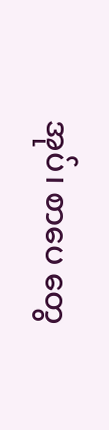အုပ်၊ စာပေ တွေ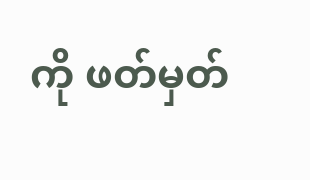ကို ဖတ်မှတ်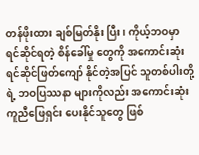တန်ဖိုးထား ချစ်မြတ်နိုး ပြီး၊ ကိုယ့်ဘဝမှာ ရင်ဆိုင်ရတဲ့ စိန်ခေါ်မှု တွေကို အကောင်းဆုံး ရင်ဆိုင်ဖြတ်ကျော် နိုင်တဲ့အပြင် သူတစ်ပါးတို့ရဲ့ ဘဝပြဿနာ များကိုလည်း အကောင်းဆုံး ကူညီဖြေရှင်း ပေးနိုင်သူတွေ ဖြစ်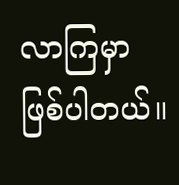လာကြမှာ ဖြစ်ပါတယ်။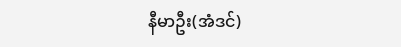နီမာဦး(အံဒင်)